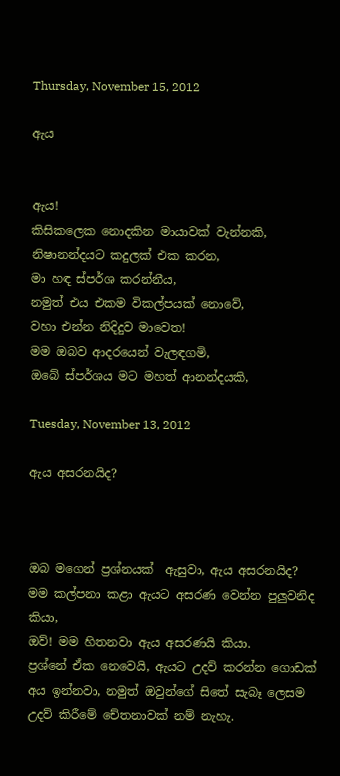Thursday, November 15, 2012

ඇය


ඇය!
කිසිකලෙක නොදකින මායාවක් වැන්නකි,
නිෂානන්දයට කදුලක් එක කරන,
මා හඳ ස්පර්ශ කරන්නීය,
නමුත් එය එකම විකල්පයක් නොවේ,
වහා එන්න නිදිදුව මාවෙත!
මම ඔබව ආදරයෙන් වැලඳගමි,
ඔබේ ස්පර්ශය මට මහත් ආනන්දයකි,

Tuesday, November 13, 2012

ඇය අසරනයිද?



ඔබ මගෙන් ප්‍රශ්නයක්  ඇසුවා, ඇය අසරනයිද?
මම කල්පනා කළා ඇයට අසරණ වෙන්න පුලුවනිද කියා,
ඔව්! මම හිතනවා ඇය අසරණයි කියා.
ප්‍රශ්නේ ඒක නෙවෙයි, ඇයට උදව් කරන්න ගොඩක් අය ඉන්නවා, නමුත් ඔවුන්ගේ සිතේ සැබෑ ලෙසම උදව් කිරීමේ චේතනාවක් නම් නැහැ.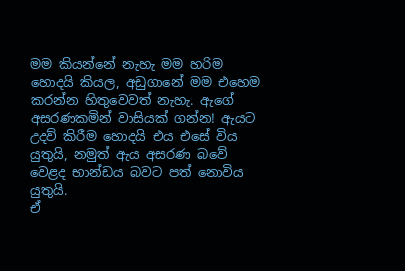මම කියන්නේ නැහැ මම හරිම හොදයි කියල, අඩුගානේ මම එහෙම කරන්න හිතුවෙවත් නැහැ. ඇගේ අසරණකමින් වාසියක් ගන්න! ඇයට උදව් කිරීම හොදයි එය එසේ විය යුතුයි, නමුත් ඇය අසරණ බවේ වෙළද භාන්ඩය බවට පත් නොවිය යුතුයි.
ඒ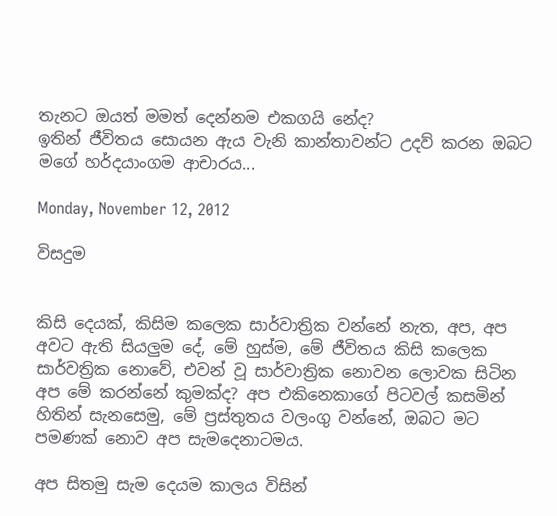තැනට ඔයත් මමත් දෙන්නම එකගයි නේද?
ඉතින් ජීවිතය සොයන ඇය වැනි කාන්තාවන්ට උදව් කරන ඔබට මගේ හර්දයාංගම ආචාරය...

Monday, November 12, 2012

විසදුම


කිසි දෙයක්, කිසිම කලෙක සාර්වාත්‍රික වන්නේ නැත, අප, අප අවට ඇති සියලුම දේ, මේ හුස්ම, මේ ජීවිතය කිසි කලෙක සාර්වත්‍රික නොවේ, එවන් වූ සාර්වාත්‍රික නොවන ලොවක සිටින අප මේ කරන්නේ කුමක්ද? අප එකිනෙකාගේ පිටවල් කසමින් හිතින් සැනසෙමු, මේ ප්‍රස්තුතය වලංගු වන්නේ, ඔබට මට පමණක් නොව අප සැමදෙනාටමය.

අප සිතමු සැම දෙයම කාලය විසින්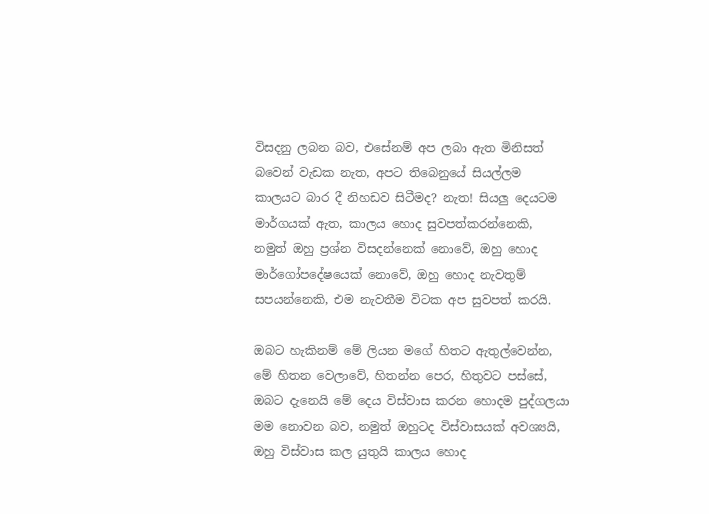විසදනු ලබන බව, එසේනම් අප ලබා ඇත මිනිසත් බවෙන් වැඩක නැත, අපට තිබෙනුයේ සියල්ලම කාලයට බාර දී නිහඩව සිටීමද? නැත! සියලු දෙයටම මාර්ගයක් ඇත, කාලය හොද සුවපත්කරන්නෙකි, නමුත් ඔහු ප්‍රශ්න විසදන්නෙක් නොවේ, ඔහු හොද මාර්ගෝපදේෂයෙක් නොවේ, ඔහු හොද නැවතුම් සපයන්නෙකි, එම නැවතීම විටක අප සුවපත් කරයි.

ඔබට හැකිනම් මේ ලියන මගේ හිතට ඇතුල්වෙන්න, මේ හිතන වෙලාවේ, හිතන්න පෙර, හිතුවට පස්සේ, ඔබට දැනෙයි මේ දෙය විස්වාස කරන හොදම පුද්ගලයා මම නොවන බව, නමුත් ඔහුටද විස්වාසයක් අවශ්‍යයි, ඔහු විස්වාස කල යුතුයි කාලය හොද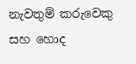නැවතුම් කරුවෙකු සහ හොද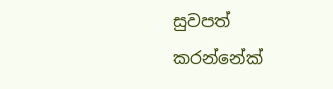සුවපත් කරන්නේක්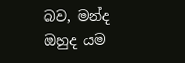බව, මන්ද ඔහුද යම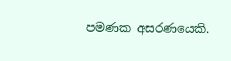පමණක අසරණයෙකි.